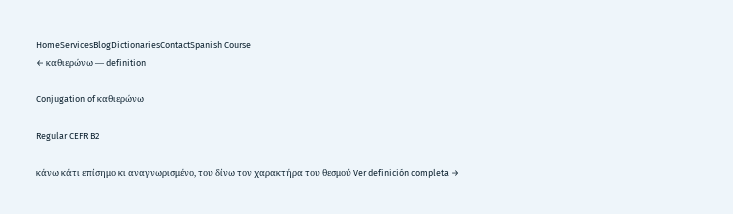HomeServicesBlogDictionariesContactSpanish Course
← καθιερώνω — definition

Conjugation of καθιερώνω

Regular CEFR B2

κάνω κάτι επίσημο κι αναγνωρισμένο, του δίνω τον χαρακτήρα του θεσμού Ver definición completa →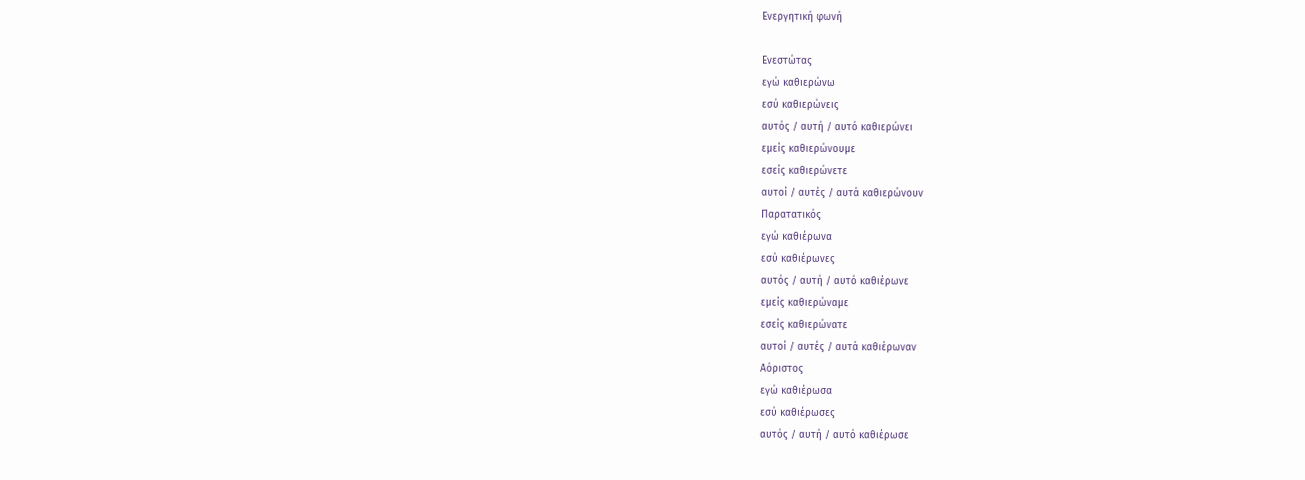Ενεργητική φωνή

Ενεστώτας
εγώ καθιερώνω
εσύ καθιερώνεις
αυτός / αυτή / αυτό καθιερώνει
εμείς καθιερώνουμε
εσείς καθιερώνετε
αυτοί / αυτές / αυτά καθιερώνουν
Παρατατικός
εγώ καθιέρωνα
εσύ καθιέρωνες
αυτός / αυτή / αυτό καθιέρωνε
εμείς καθιερώναμε
εσείς καθιερώνατε
αυτοί / αυτές / αυτά καθιέρωναν
Αόριστος
εγώ καθιέρωσα
εσύ καθιέρωσες
αυτός / αυτή / αυτό καθιέρωσε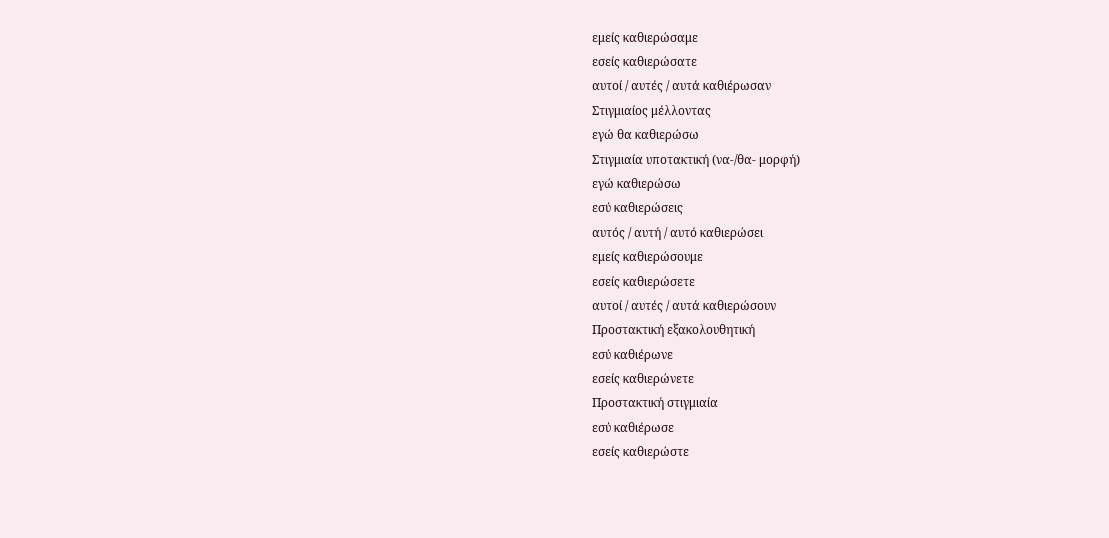εμείς καθιερώσαμε
εσείς καθιερώσατε
αυτοί / αυτές / αυτά καθιέρωσαν
Στιγμιαίος μέλλοντας
εγώ θα καθιερώσω
Στιγμιαία υποτακτική (να-/θα- μορφή)
εγώ καθιερώσω
εσύ καθιερώσεις
αυτός / αυτή / αυτό καθιερώσει
εμείς καθιερώσουμε
εσείς καθιερώσετε
αυτοί / αυτές / αυτά καθιερώσουν
Προστακτική εξακολουθητική
εσύ καθιέρωνε
εσείς καθιερώνετε
Προστακτική στιγμιαία
εσύ καθιέρωσε
εσείς καθιερώστε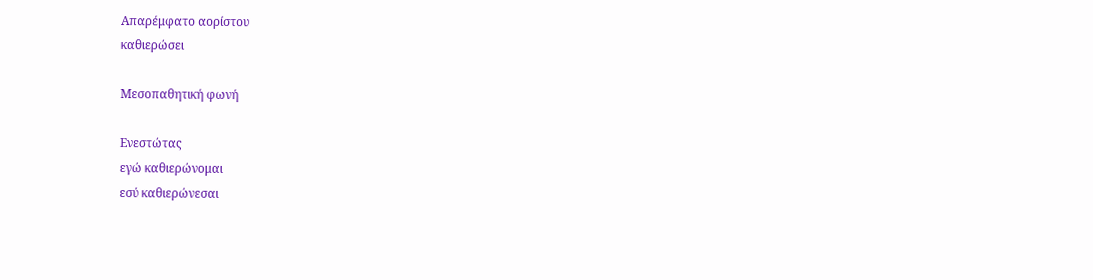Απαρέμφατο αορίστου
καθιερώσει

Μεσοπαθητική φωνή

Ενεστώτας
εγώ καθιερώνομαι
εσύ καθιερώνεσαι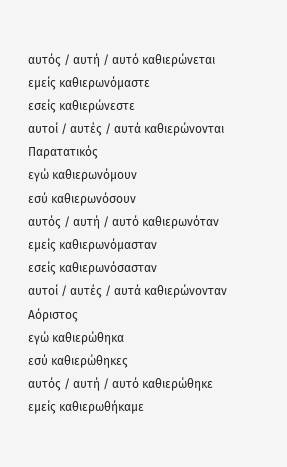αυτός / αυτή / αυτό καθιερώνεται
εμείς καθιερωνόμαστε
εσείς καθιερώνεστε
αυτοί / αυτές / αυτά καθιερώνονται
Παρατατικός
εγώ καθιερωνόμουν
εσύ καθιερωνόσουν
αυτός / αυτή / αυτό καθιερωνόταν
εμείς καθιερωνόμασταν
εσείς καθιερωνόσασταν
αυτοί / αυτές / αυτά καθιερώνονταν
Αόριστος
εγώ καθιερώθηκα
εσύ καθιερώθηκες
αυτός / αυτή / αυτό καθιερώθηκε
εμείς καθιερωθήκαμε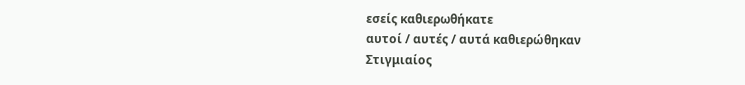εσείς καθιερωθήκατε
αυτοί / αυτές / αυτά καθιερώθηκαν
Στιγμιαίος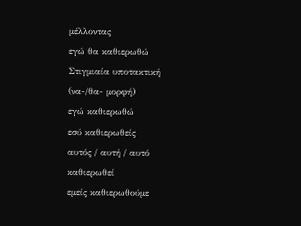μέλλοντας
εγώ θα καθιερωθώ
Στιγμιαία υποτακτική (να-/θα- μορφή)
εγώ καθιερωθώ
εσύ καθιερωθείς
αυτός / αυτή / αυτό καθιερωθεί
εμείς καθιερωθούμε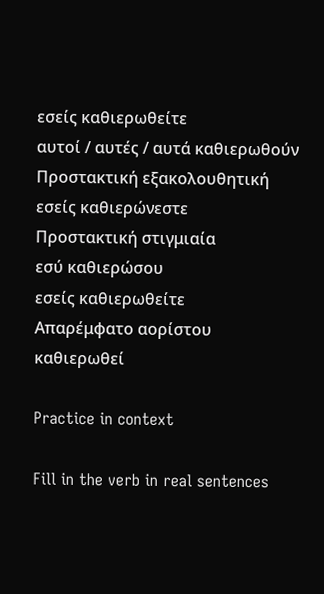εσείς καθιερωθείτε
αυτοί / αυτές / αυτά καθιερωθούν
Προστακτική εξακολουθητική
εσείς καθιερώνεστε
Προστακτική στιγμιαία
εσύ καθιερώσου
εσείς καθιερωθείτε
Απαρέμφατο αορίστου
καθιερωθεί

Practice in context

Fill in the verb in real sentences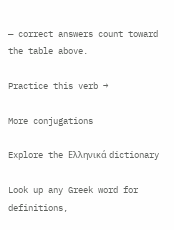— correct answers count toward the table above.

Practice this verb →

More conjugations

Explore the Ελληνικά dictionary

Look up any Greek word for definitions,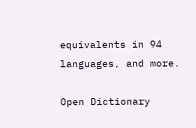equivalents in 94 languages, and more.

Open Dictionary